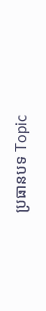ប្រធានបទ Topic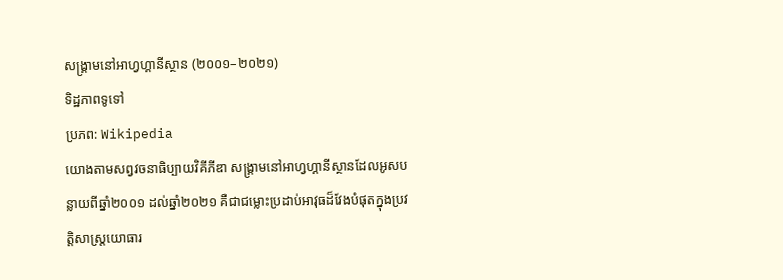សង្គ្រាមនៅអាហ្វហ្គានីស្ថាន (២០០១–២០២១)
ទិដ្ឋភាពទូទៅ
ប្រភព: Wikipedia
យោងតាមសព្វវចនាធិប្បាយវិគីភីឌា សង្គ្រាមនៅអាហ្វហ្គានីស្ថានដែលអូសបន្លាយពីឆ្នាំ២០០១ ដល់ឆ្នាំ២០២១ គឺជាជម្លោះប្រដាប់អាវុធដ៏វែងបំផុតក្នុងប្រវត្តិសាស្ត្រយោធារ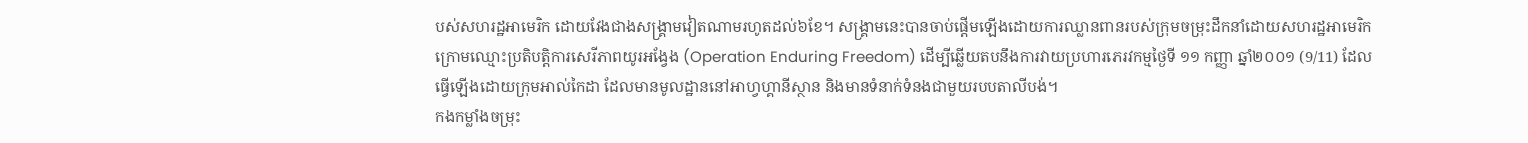បស់សហរដ្ឋអាមេរិក ដោយវែងជាងសង្គ្រាមវៀតណាមរហូតដល់៦ខែ។ សង្គ្រាមនេះបានចាប់ផ្តើមឡើងដោយការឈ្លានពានរបស់ក្រុមចម្រុះដឹកនាំដោយសហរដ្ឋអាមេរិក ក្រោមឈ្មោះប្រតិបត្តិការសេរីភាពយូរអង្វែង (Operation Enduring Freedom) ដើម្បីឆ្លើយតបនឹងការវាយប្រហារភេរវកម្មថ្ងៃទី ១១ កញ្ញា ឆ្នាំ២០០១ (9/11) ដែលធ្វើឡើងដោយក្រុមអាល់កៃដា ដែលមានមូលដ្ឋាននៅអាហ្វហ្គានីស្ថាន និងមានទំនាក់ទំនងជាមួយរបបតាលីបង់។
កងកម្លាំងចម្រុះ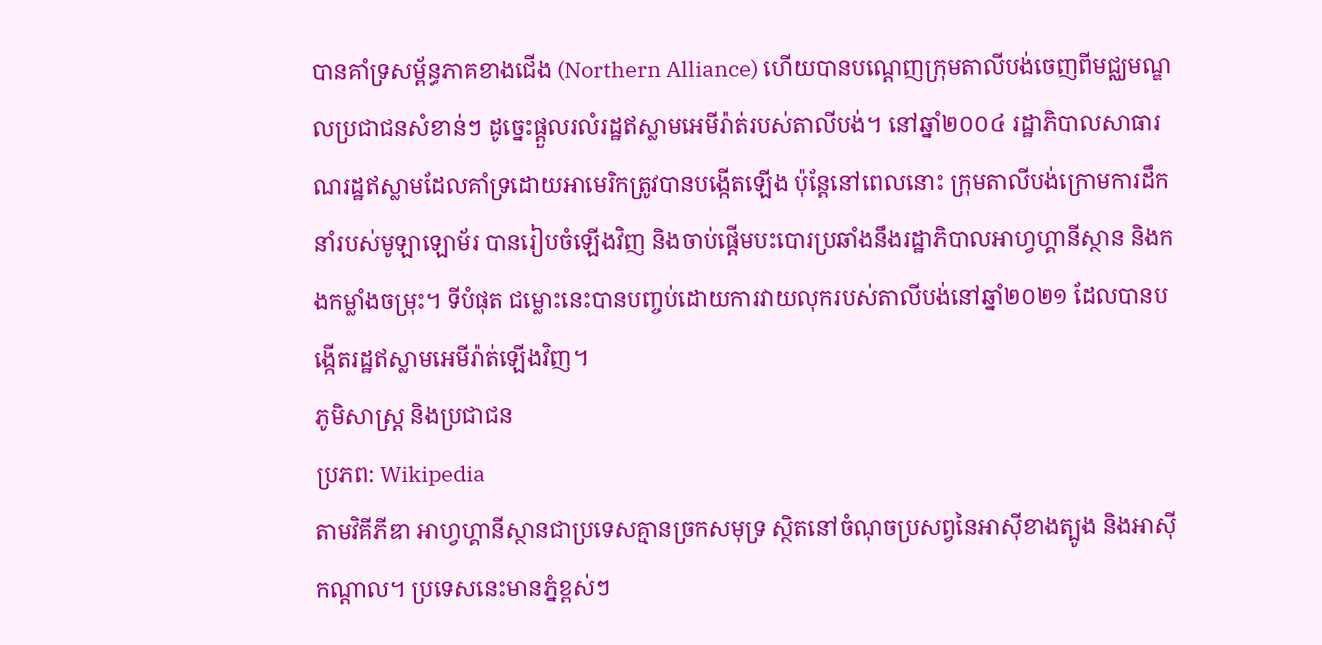បានគាំទ្រសម្ព័ន្ធភាគខាងជើង (Northern Alliance) ហើយបានបណ្តេញក្រុមតាលីបង់ចេញពីមជ្ឈមណ្ឌលប្រជាជនសំខាន់ៗ ដូច្នេះផ្តួលរលំរដ្ឋឥស្លាមអេមីរ៉ាត់របស់តាលីបង់។ នៅឆ្នាំ២០០៤ រដ្ឋាភិបាលសាធារណរដ្ឋឥស្លាមដែលគាំទ្រដោយអាមេរិកត្រូវបានបង្កើតឡើង ប៉ុន្តែនៅពេលនោះ ក្រុមតាលីបង់ក្រោមការដឹកនាំរបស់មូឡាឡោម័រ បានរៀបចំឡើងវិញ និងចាប់ផ្តើមបះបោរប្រឆាំងនឹងរដ្ឋាភិបាលអាហ្វហ្គានីស្ថាន និងកងកម្លាំងចម្រុះ។ ទីបំផុត ជម្លោះនេះបានបញ្ចប់ដោយការវាយលុករបស់តាលីបង់នៅឆ្នាំ២០២១ ដែលបានបង្កើតរដ្ឋឥស្លាមអេមីរ៉ាត់ឡើងវិញ។
ភូមិសាស្ត្រ និងប្រជាជន
ប្រភព: Wikipedia
តាមវិគីភីឌា អាហ្វហ្គានីស្ថានជាប្រទេសគ្មានច្រកសមុទ្រ ស្ថិតនៅចំណុចប្រសព្វនៃអាស៊ីខាងត្បូង និងអាស៊ីកណ្តាល។ ប្រទេសនេះមានភ្នំខ្ពស់ៗ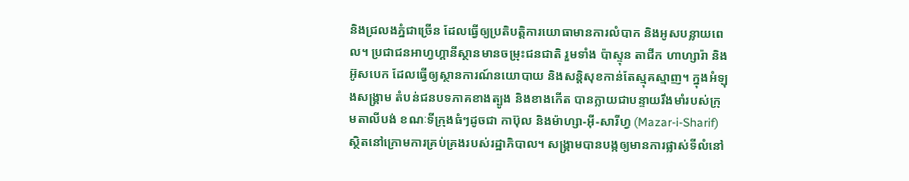និងជ្រលងភ្នំជាច្រើន ដែលធ្វើឲ្យប្រតិបត្តិការយោធាមានការលំបាក និងអូសបន្លាយពេល។ ប្រជាជនអាហ្វហ្គានីស្ថានមានចម្រុះជនជាតិ រួមទាំង ប៉ាស្ទុន តាជីក ហាហ្សារ៉ា និងអ៊ូសបេក ដែលធ្វើឲ្យស្ថានការណ៍នយោបាយ និងសន្តិសុខកាន់តែស្មុគស្មាញ។ ក្នុងអំឡុងសង្គ្រាម តំបន់ជនបទភាគខាងត្បូង និងខាងកើត បានក្លាយជាបន្ទាយរឹងមាំរបស់ក្រុមតាលីបង់ ខណៈទីក្រុងធំៗដូចជា កាប៊ុល និងម៉ាហ្សា-អ៊ី-សារីហ្វ (Mazar-i-Sharif) ស្ថិតនៅក្រោមការគ្រប់គ្រងរបស់រដ្ឋាភិបាល។ សង្គ្រាមបានបង្កឲ្យមានការផ្លាស់ទីលំនៅ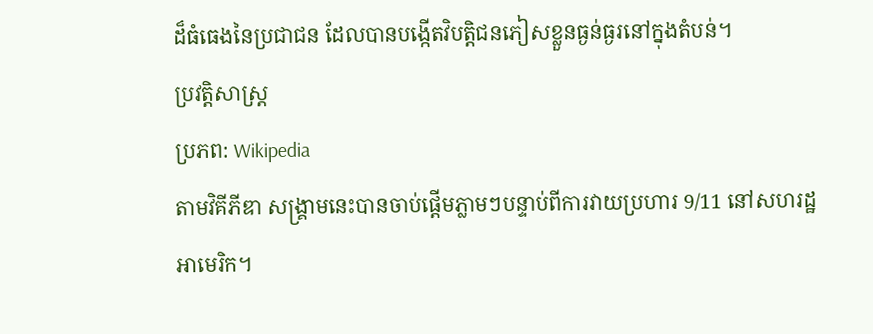ដ៏ធំធេងនៃប្រជាជន ដែលបានបង្កើតវិបត្តិជនភៀសខ្លួនធ្ងន់ធ្ងរនៅក្នុងតំបន់។
ប្រវត្តិសាស្ត្រ
ប្រភព: Wikipedia
តាមវិគីភីឌា សង្គ្រាមនេះបានចាប់ផ្តើមភ្លាមៗបន្ទាប់ពីការវាយប្រហារ 9/11 នៅសហរដ្ឋអាមេរិក។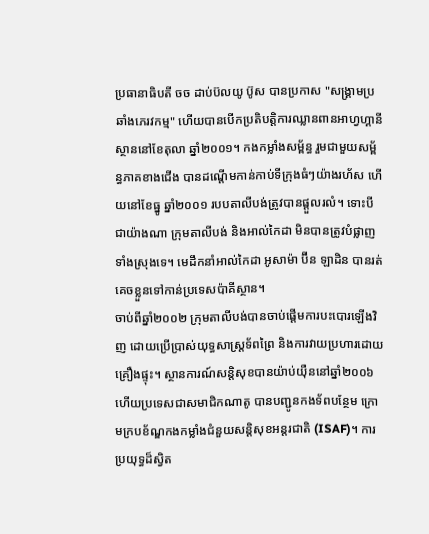ប្រធានាធិបតី ចច ដាប់ប៊លយូ ប៊ូស បានប្រកាស "សង្គ្រាមប្រឆាំងភេរវកម្ម" ហើយបានបើកប្រតិបត្តិការឈ្លានពានអាហ្វហ្គានីស្ថាននៅខែតុលា ឆ្នាំ២០០១។ កងកម្លាំងសម្ព័ន្ធ រួមជាមួយសម្ព័ន្ធភាគខាងជើង បានដណ្តើមកាន់កាប់ទីក្រុងធំៗយ៉ាងរហ័ស ហើយនៅខែធ្នូ ឆ្នាំ២០០១ របបតាលីបង់ត្រូវបានផ្តួលរលំ។ ទោះបីជាយ៉ាងណា ក្រុមតាលីបង់ និងអាល់កៃដា មិនបានត្រូវបំផ្លាញទាំងស្រុងទេ។ មេដឹកនាំអាល់កៃដា អូសាម៉ា ប៊ីន ឡាដិន បានរត់គេចខ្លួនទៅកាន់ប្រទេសប៉ាគីស្ថាន។
ចាប់ពីឆ្នាំ២០០២ ក្រុមតាលីបង់បានចាប់ផ្តើមការបះបោរឡើងវិញ ដោយប្រើប្រាស់យុទ្ធសាស្ត្រទ័ពព្រៃ និងការវាយប្រហារដោយគ្រឿងផ្ទុះ។ ស្ថានការណ៍សន្តិសុខបានយ៉ាប់យ៉ឺននៅឆ្នាំ២០០៦ ហើយប្រទេសជាសមាជិកណាតូ បានបញ្ជូនកងទ័ពបន្ថែម ក្រោមក្របខ័ណ្ឌកងកម្លាំងជំនួយសន្តិសុខអន្តរជាតិ (ISAF)។ ការប្រយុទ្ធដ៏ស្វិត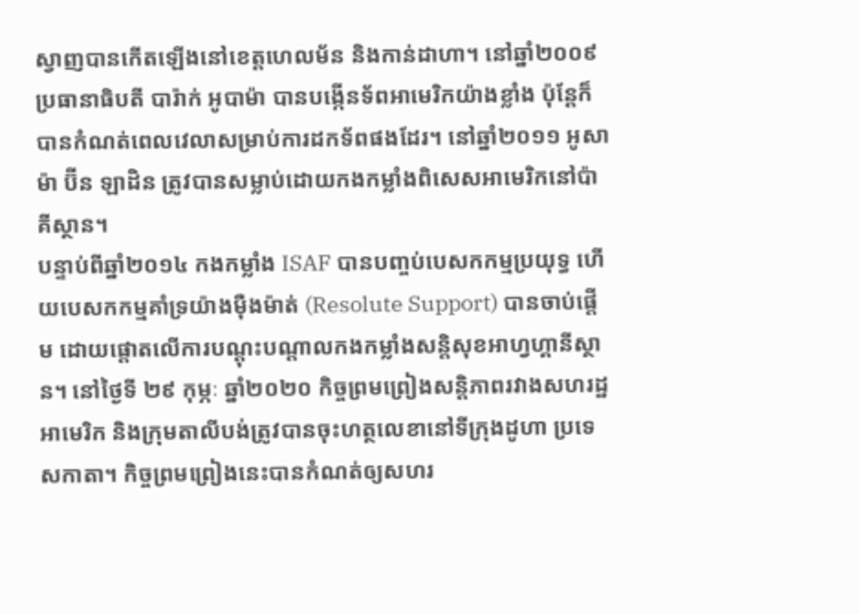ស្វាញបានកើតឡើងនៅខេត្តហេលម័ន និងកាន់ដាហា។ នៅឆ្នាំ២០០៩ ប្រធានាធិបតី បារ៉ាក់ អូបាម៉ា បានបង្កើនទ័ពអាមេរិកយ៉ាងខ្លាំង ប៉ុន្តែក៏បានកំណត់ពេលវេលាសម្រាប់ការដកទ័ពផងដែរ។ នៅឆ្នាំ២០១១ អូសាម៉ា ប៊ីន ឡាដិន ត្រូវបានសម្លាប់ដោយកងកម្លាំងពិសេសអាមេរិកនៅប៉ាគីស្ថាន។
បន្ទាប់ពីឆ្នាំ២០១៤ កងកម្លាំង ISAF បានបញ្ចប់បេសកកម្មប្រយុទ្ធ ហើយបេសកកម្មគាំទ្រយ៉ាងម៉ឺងម៉ាត់ (Resolute Support) បានចាប់ផ្តើម ដោយផ្តោតលើការបណ្តុះបណ្តាលកងកម្លាំងសន្តិសុខអាហ្វហ្គានីស្ថាន។ នៅថ្ងៃទី ២៩ កុម្ភៈ ឆ្នាំ២០២០ កិច្ចព្រមព្រៀងសន្តិភាពរវាងសហរដ្ឋអាមេរិក និងក្រុមតាលីបង់ត្រូវបានចុះហត្ថលេខានៅទីក្រុងដូហា ប្រទេសកាតា។ កិច្ចព្រមព្រៀងនេះបានកំណត់ឲ្យសហរ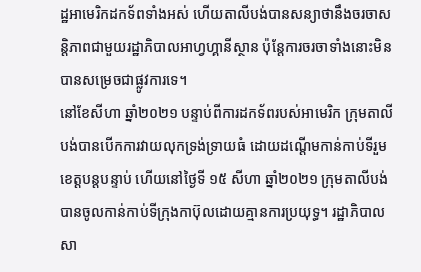ដ្ឋអាមេរិកដកទ័ពទាំងអស់ ហើយតាលីបង់បានសន្យាថានឹងចរចាសន្តិភាពជាមួយរដ្ឋាភិបាលអាហ្វហ្គានីស្ថាន ប៉ុន្តែការចរចាទាំងនោះមិនបានសម្រេចជាផ្លូវការទេ។
នៅខែសីហា ឆ្នាំ២០២១ បន្ទាប់ពីការដកទ័ពរបស់អាមេរិក ក្រុមតាលីបង់បានបើកការវាយលុកទ្រង់ទ្រាយធំ ដោយដណ្តើមកាន់កាប់ទីរួមខេត្តបន្តបន្ទាប់ ហើយនៅថ្ងៃទី ១៥ សីហា ឆ្នាំ២០២១ ក្រុមតាលីបង់បានចូលកាន់កាប់ទីក្រុងកាប៊ុលដោយគ្មានការប្រយុទ្ធ។ រដ្ឋាភិបាលសា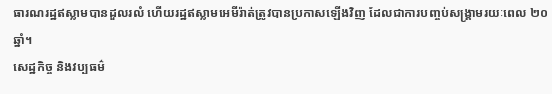ធារណរដ្ឋឥស្លាមបានដួលរលំ ហើយរដ្ឋឥស្លាមអេមីរ៉ាត់ត្រូវបានប្រកាសឡើងវិញ ដែលជាការបញ្ចប់សង្គ្រាមរយៈពេល ២០ ឆ្នាំ។
សេដ្ឋកិច្ច និងវប្បធម៌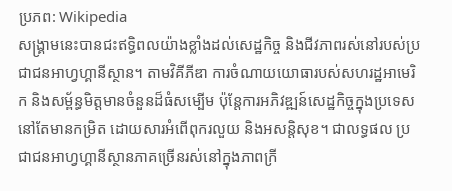ប្រភព: Wikipedia
សង្គ្រាមនេះបានជះឥទ្ធិពលយ៉ាងខ្លាំងដល់សេដ្ឋកិច្ច និងជីវភាពរស់នៅរបស់ប្រជាជនអាហ្វហ្គានីស្ថាន។ តាមវិគីភីឌា ការចំណាយយោធារបស់សហរដ្ឋអាមេរិក និងសម្ព័ន្ធមិត្តមានចំនួនដ៏ធំសម្បើម ប៉ុន្តែការអភិវឌ្ឍន៍សេដ្ឋកិច្ចក្នុងប្រទេសនៅតែមានកម្រិត ដោយសារអំពើពុករលួយ និងអសន្តិសុខ។ ជាលទ្ធផល ប្រជាជនអាហ្វហ្គានីស្ថានភាគច្រើនរស់នៅក្នុងភាពក្រី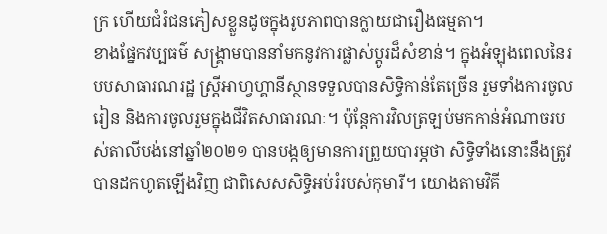ក្រ ហើយជំរំជនភៀសខ្លួនដូចក្នុងរូបភាពបានក្លាយជារឿងធម្មតា។
ខាងផ្នែកវប្បធម៌ សង្គ្រាមបាននាំមកនូវការផ្លាស់ប្តូរដ៏សំខាន់។ ក្នុងអំឡុងពេលនៃរបបសាធារណរដ្ឋ ស្ត្រីអាហ្វហ្គានីស្ថានទទួលបានសិទ្ធិកាន់តែច្រើន រួមទាំងការចូលរៀន និងការចូលរួមក្នុងជីវិតសាធារណៈ។ ប៉ុន្តែការវិលត្រឡប់មកកាន់អំណាចរបស់តាលីបង់នៅឆ្នាំ២០២១ បានបង្កឲ្យមានការព្រួយបារម្ភថា សិទ្ធិទាំងនោះនឹងត្រូវបានដកហូតឡើងវិញ ជាពិសេសសិទ្ធិអប់រំរបស់កុមារី។ យោងតាមវិគី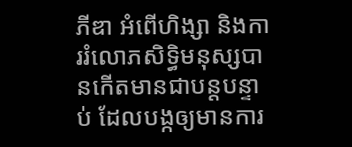ភីឌា អំពើហិង្សា និងការរំលោភសិទ្ធិមនុស្សបានកើតមានជាបន្តបន្ទាប់ ដែលបង្កឲ្យមានការ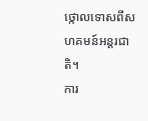ថ្កោលទោសពីសហគមន៍អន្តរជាតិ។
ការ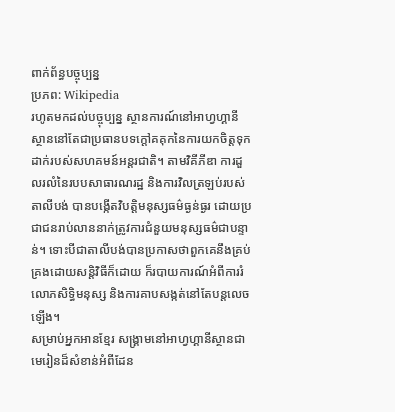ពាក់ព័ន្ធបច្ចុប្បន្ន
ប្រភព: Wikipedia
រហូតមកដល់បច្ចុប្បន្ន ស្ថានការណ៍នៅអាហ្វហ្គានីស្ថាននៅតែជាប្រធានបទក្តៅគគុកនៃការយកចិត្តទុកដាក់របស់សហគមន៍អន្តរជាតិ។ តាមវិគីភីឌា ការដួលរលំនៃរបបសាធារណរដ្ឋ និងការវិលត្រឡប់របស់តាលីបង់ បានបង្កើតវិបត្តិមនុស្សធម៌ធ្ងន់ធ្ងរ ដោយប្រជាជនរាប់លាននាក់ត្រូវការជំនួយមនុស្សធម៌ជាបន្ទាន់។ ទោះបីជាតាលីបង់បានប្រកាសថាពួកគេនឹងគ្រប់គ្រងដោយសន្តិវិធីក៏ដោយ ក៏របាយការណ៍អំពីការរំលោភសិទ្ធិមនុស្ស និងការគាបសង្កត់នៅតែបន្តលេចឡើង។
សម្រាប់អ្នកអានខ្មែរ សង្គ្រាមនៅអាហ្វហ្គានីស្ថានជាមេរៀនដ៏សំខាន់អំពីដែន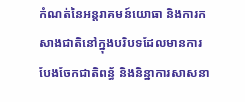កំណត់នៃអន្តរាគមន៍យោធា និងការកសាងជាតិនៅក្នុងបរិបទដែលមានការបែងចែកជាតិពន្ធ័ និងនិន្នាការសាសនា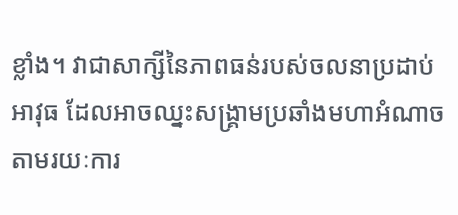ខ្លាំង។ វាជាសាក្សីនៃភាពធន់របស់ចលនាប្រដាប់អាវុធ ដែលអាចឈ្នះសង្គ្រាមប្រឆាំងមហាអំណាច តាមរយៈការ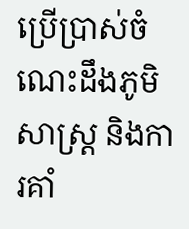ប្រើប្រាស់ចំណេះដឹងភូមិសាស្ត្រ និងការគាំ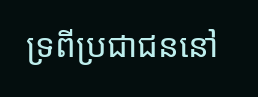ទ្រពីប្រជាជននៅ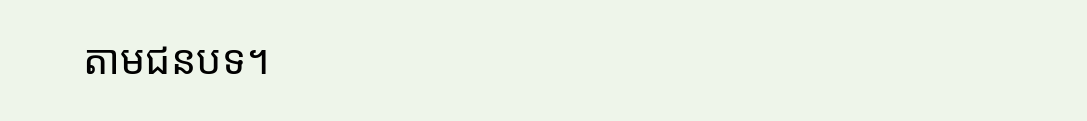តាមជនបទ។